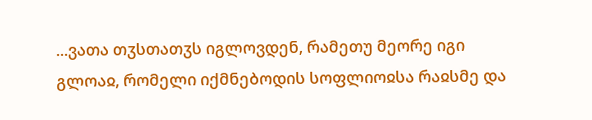...ვათა თჳსთათჳს იგლოვდენ, რამეთუ მეორე იგი გლოაჲ, რომელი იქმნებოდის სოფლიოჲსა რაჲსმე და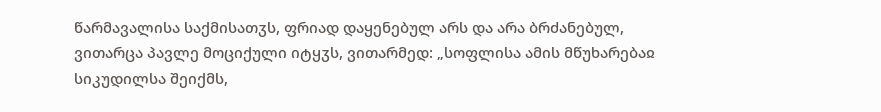წარმავალისა საქმისათჳს, ფრიად დაყენებულ არს და არა ბრძანებულ, ვითარცა პავლე მოციქული იტყჳს, ვითარმედ: „სოფლისა ამის მწუხარებაჲ სიკუდილსა შეიქმს,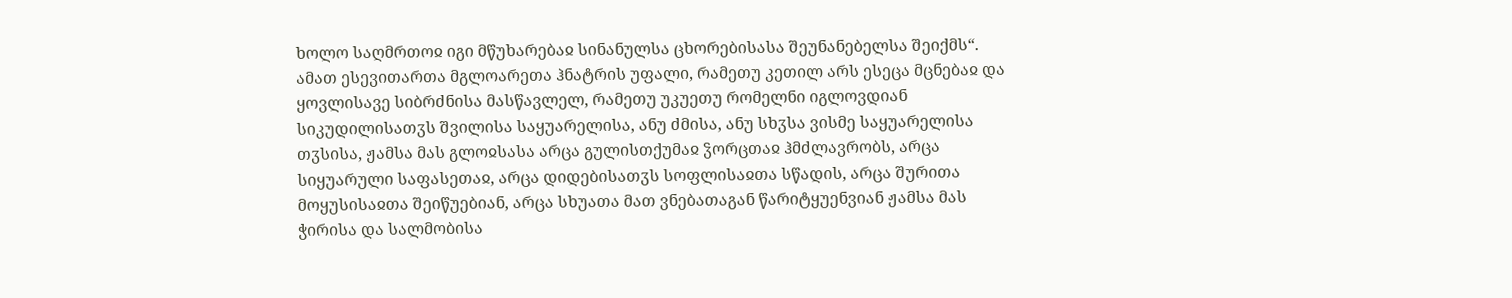ხოლო საღმრთოჲ იგი მწუხარებაჲ სინანულსა ცხორებისასა შეუნანებელსა შეიქმს“. ამათ ესევითართა მგლოარეთა ჰნატრის უფალი, რამეთუ კეთილ არს ესეცა მცნებაჲ და ყოვლისავე სიბრძნისა მასწავლელ, რამეთუ უკუეთუ რომელნი იგლოვდიან სიკუდილისათჳს შვილისა საყუარელისა, ანუ ძმისა, ანუ სხჳსა ვისმე საყუარელისა თჳსისა, ჟამსა მას გლოჲსასა არცა გულისთქუმაჲ ჴორცთაჲ ჰმძლავრობს, არცა სიყუარული საფასეთაჲ, არცა დიდებისათჳს სოფლისაჲთა სწადის, არცა შურითა მოყუსისაჲთა შეიწუებიან, არცა სხუათა მათ ვნებათაგან წარიტყუენვიან ჟამსა მას ჭირისა და სალმობისა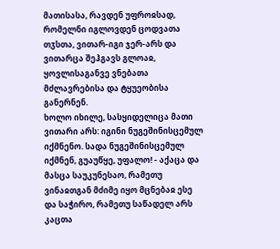მათისასა, რავდენ უფროჲსად, რომელნი იგლოვდენ ცოდვათა თჳსთა, ვითარ-იგი ჯერ-არს და ვითარცა შეჰგავს გლოაჲ, ყოვლისაგანვე ვნებათა მძლავრებისა და ტყუეობისა განერნენ.
ხოლო იხილე, სასყიდელიცა მათი ვითარი არს: იგინი ნუგეშინისცემულ იქმნენო. სადა ნუგეშინისცემულ იქმნენ, გუაუწყე, უფალო! - აქაცა და მასცა საუკუნესაო, რამეთუ ვინაჲთგან მძიმე იყო მცნებაჲ ესე და საჭირო, რამეთუ საწადელ არს კაცთა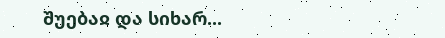შუებაჲ და სიხარ...